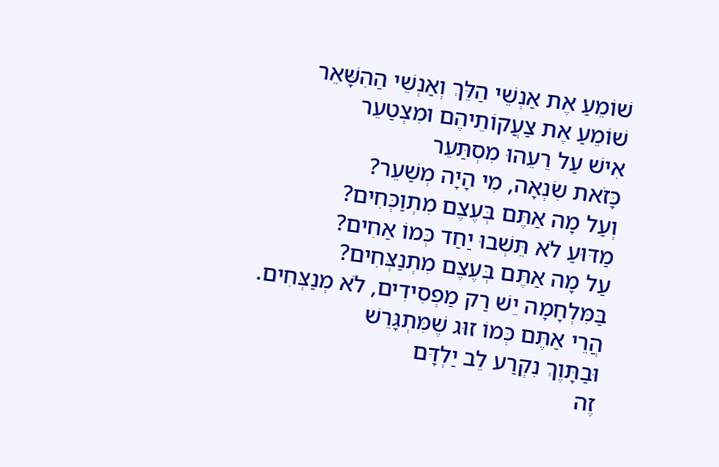שׁוֹמֵעַ אֶת אַנְשֵׁי הַלֵּךְ וְאַנְשֵׁי הַהִשָּׁאֵר
שׁוֹמֵעַ אֶת צַעֲקוֹתֵיהֶם וּמִצְטַעֵר
אִישׁ עַל רֵעֵהוּ מִסְתַּעֵר
כָּזֹאת שִׂנְאָה, מִי הָיָה מְשַׁעֵר?
וְעַל מָה אַתֶּם בְּעֶצֶם מִתְוַכְּחִים?
מַדּוּעַ לֹא תֵּשְׁבוּ יַחַד כְּמוֹ אַחִים?
עַל מָה אַתֶּם בְּעֶצֶם מִתְנַצְּחִים?
בַּמִּלְחָמָה יֵשׁ רַק מַפְסִידִים, לֹא מְנַצְּחִים.
הֲרֵי אַתֶּם כְּמוֹ זוּג שֶׁמִּתְגָּרֵשׁ
וּבַתָּוֶךְ נִקְרַע לֵב יַלְדָּם
זֶה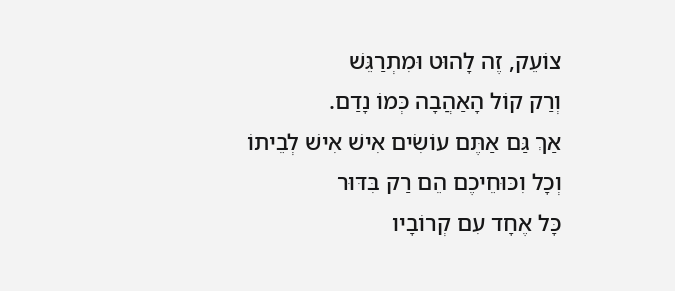צוֹעֵק, זֶה לָהוּט וּמִתְרַגֵּשׁ
וְרַק קוֹל הָאַהֲבָה כְּמוֹ נָדַם.
אַךְ גַּם אַתֶּם עוֹשִׂים אִישׁ אִישׁ לְבֵיתוֹ
וְכָל וִכּוּחֵיכֶם הֵם רַק בִּדּוּר
כָּל אֶחָד עִם קְרוֹבָיו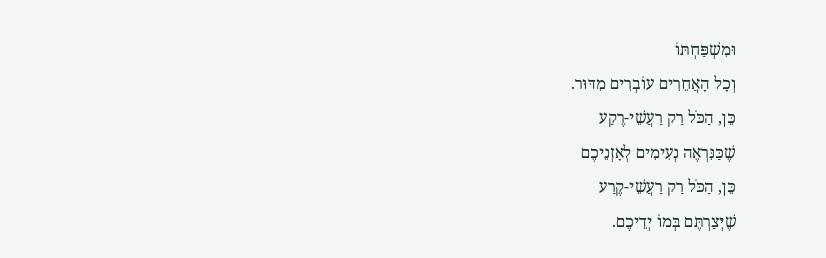וּמִשְׁפַּחְתּוֹ
וְכָל הָאֲחֵרִים עוֹבְרִים מִדּוּר.
כֵּן, הַכֹּל רַק רַעֲשֵׁי-רֶקַע
שֶׁכַּנִּרְאֶה נְעִימִים לְאָזְנֵיכֶם
כֵּן, הַכֹּל רַק רַעֲשֵׁי-קֶרַע
שֶׁיְּצַרְתֶּם בְּמוֹ יְדֵיכֶם.